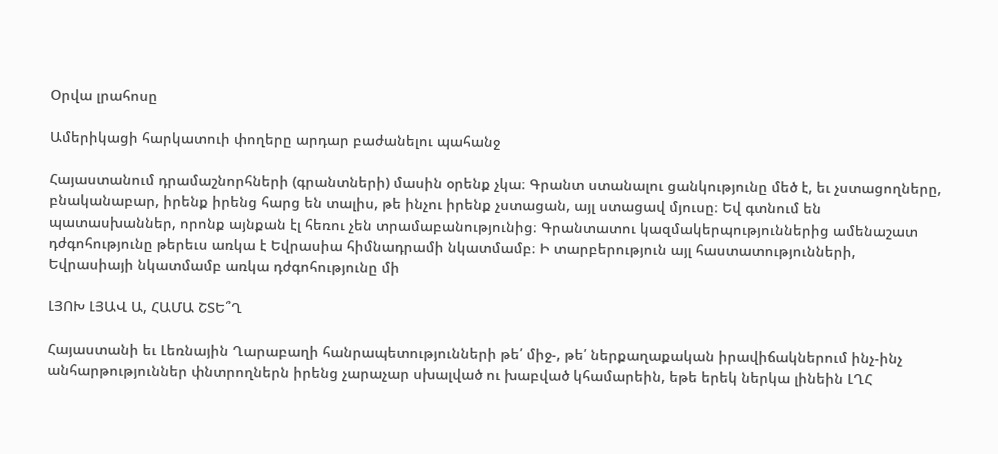Օրվա լրահոսը

Ամերիկացի հարկատուի փողերը արդար բաժանելու պահանջ

Հայաստանում դրամաշնորհների (գրանտների) մասին օրենք չկա։ Գրանտ ստանալու ցանկությունը մեծ է, եւ չստացողները, բնականաբար, իրենք իրենց հարց են տալիս, թե ինչու իրենք չստացան, այլ ստացավ մյուսը։ Եվ գտնում են պատասխաններ, որոնք այնքան էլ հեռու չեն տրամաբանությունից։ Գրանտատու կազմակերպություններից ամենաշատ դժգոհությունը թերեւս առկա է Եվրասիա հիմնադրամի նկատմամբ։ Ի տարբերություն այլ հաստատությունների, Եվրասիայի նկատմամբ առկա դժգոհությունը մի

ԼՅՈԽ ԼՅԱՎ Ա, ՀԱՄԱ ՇՏԵ՞Ղ

Հայաստանի եւ Լեռնային Ղարաբաղի հանրապետությունների թե՛ միջ-, թե՛ ներքաղաքական իրավիճակներում ինչ-ինչ անհարթություններ փնտրողներն իրենց չարաչար սխալված ու խաբված կհամարեին, եթե երեկ ներկա լինեին ԼՂՀ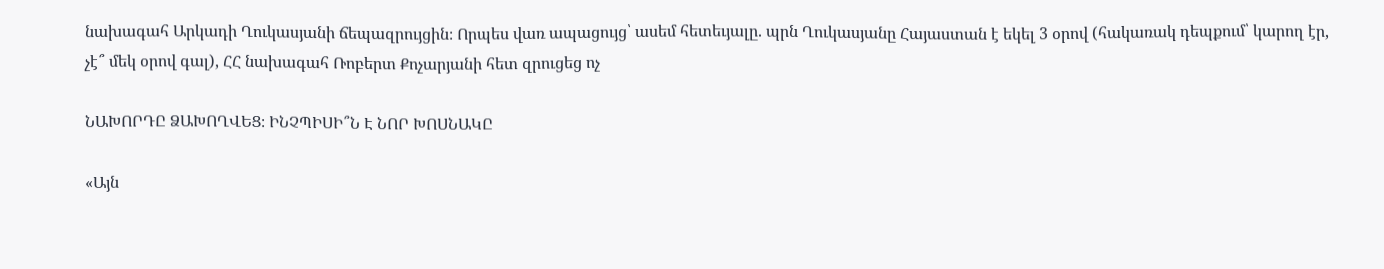նախագահ Արկադի Ղուկասյանի ճեպազրույցին։ Որպես վառ ապացույց՝ ասեմ հետեւյալը. պրն Ղուկասյանը Հայաստան է եկել 3 օրով (հակառակ դեպքում՝ կարող էր, չէ՞ մեկ օրով գալ), ՀՀ նախագահ Ռոբերտ Քոչարյանի հետ զրուցեց ոչ

ՆԱԽՈՐԴԸ ՁԱԽՈՂՎԵՑ։ ԻՆՉՊԻՍԻ՞Ն Է ՆՈՐ ԽՈՍՆԱԿԸ

«Այն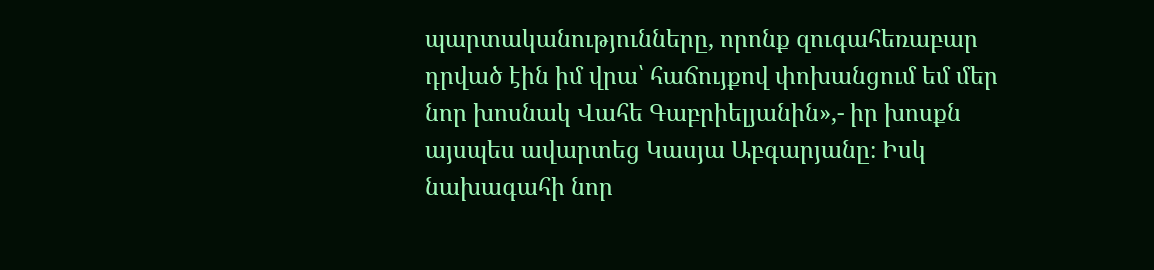պարտականությունները, որոնք զուգահեռաբար դրված էին իմ վրա՝ հաճույքով փոխանցում եմ մեր նոր խոսնակ Վահե Գաբրիելյանին»,- իր խոսքն այսպես ավարտեց Կասյա Աբգարյանը։ Իսկ նախագահի նոր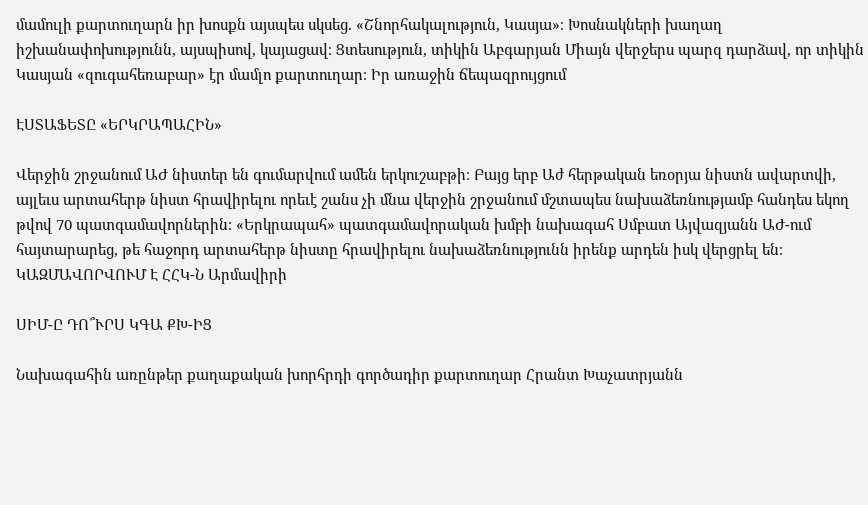մամուլի քարտուղարն իր խոսքն այսպես սկսեց. «Շնորհակալություն, Կասյա»։ Խոսնակների խաղաղ իշխանափոխությունն, այսպիսով, կայացավ։ Ցտեսություն, տիկին Աբգարյան Միայն վերջերս պարզ դարձավ, որ տիկին Կասյան «զուգահեռաբար» էր մամլո քարտուղար։ Իր առաջին ճեպազրույցում

ԷՍՏԱՖԵՏԸ «ԵՐԿՐԱՊԱՀԻՆ»

Վերջին շրջանում ԱԺ նիստեր են գումարվում ամեն երկուշաբթի։ Բայց երբ Աժ հերթական եռօրյա նիստն ավարտվի, այլեւս արտահերթ նիստ հրավիրելու որեւէ շանս չի մնա վերջին շրջանում մշտապես նախաձեռնությամբ հանդես եկող թվով 70 պատգամավորներին։ «Երկրապահ» պատգամավորական խմբի նախագահ Սմբատ Այվազյանն ԱԺ-ում հայտարարեց, թե հաջորդ արտահերթ նիստը հրավիրելու նախաձեռնությունն իրենք արդեն իսկ վերցրել են։ ԿԱԶՄԱՎՈՐՎՈՒՄ Է ՀՀԿ-Ն Արմավիրի

ՍԻՄ-Ը ԴՈ՞ՒՐՍ ԿԳԱ ՔԽ-ԻՑ

Նախագահին առընթեր քաղաքական խորհրդի գործադիր քարտուղար Հրանտ Խաչատրյանն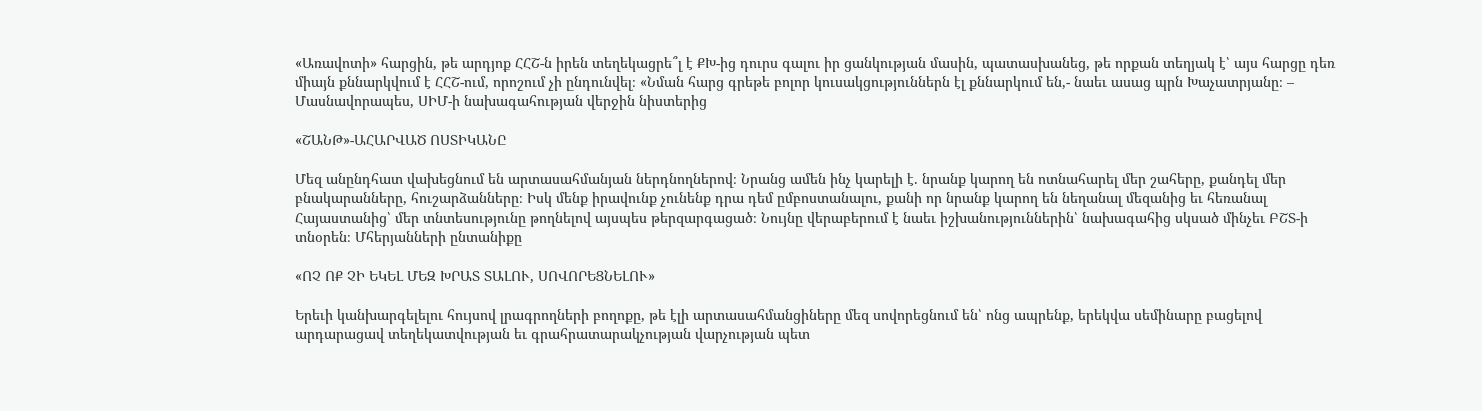«Առավոտի» հարցին, թե արդյոք ՀՀՇ-ն իրեն տեղեկացրե՞լ է ՔԽ-ից դուրս գալու իր ցանկության մասին, պատասխանեց, թե որքան տեղյակ է՝ այս հարցը դեռ միայն քննարկվում է ՀՀՇ-ում, որոշում չի ընդունվել։ «Նման հարց գրեթե բոլոր կուսակցություններն էլ քննարկում են,- նաեւ ասաց պրն Խաչատրյանը։ – Մասնավորապես, ՍԻՄ-ի նախագահության վերջին նիստերից

«ՇԱՆԹ»-ԱՀԱՐՎԱԾ ՈՍՏԻԿԱՆԸ

Մեզ անընդհատ վախեցնում են արտասահմանյան ներդնողներով։ Նրանց ամեն ինչ կարելի է. նրանք կարող են ոտնահարել մեր շահերը, քանդել մեր բնակարանները, հուշարձանները։ Իսկ մենք իրավունք չունենք դրա դեմ ըմբոստանալու, քանի որ նրանք կարող են նեղանալ մեզանից եւ հեռանալ Հայաստանից՝ մեր տնտեսությունը թողնելով այսպես թերզարգացած։ Նույնը վերաբերում է նաեւ իշխանություններին՝ նախագահից սկսած մինչեւ ԲՇՏ-ի տնօրեն։ Մհերյանների ընտանիքը

«ՈՉ ՈՔ ՉԻ ԵԿԵԼ ՄԵԶ ԽՐԱՏ ՏԱԼՈՒ, ՍՈՎՈՐԵՑՆԵԼՈՒ»

Երեւի կանխարգելելու հույսով լրագրողների բողոքը, թե էլի արտասահմանցիները մեզ սովորեցնում են՝ ոնց ապրենք, երեկվա սեմինարը բացելով արդարացավ տեղեկատվության եւ գրահրատարակչության վարչության պետ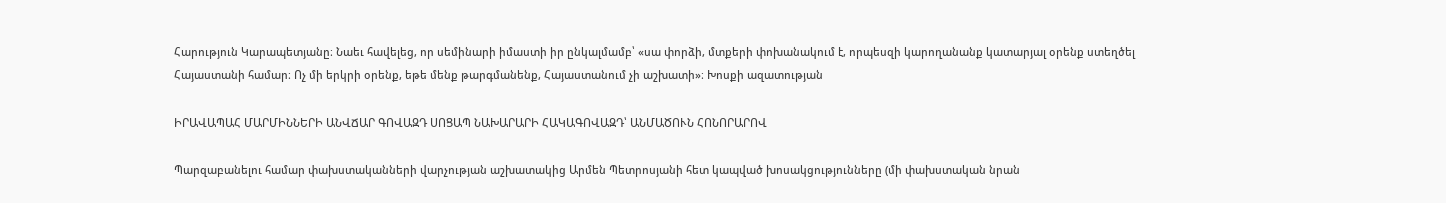Հարություն Կարապետյանը։ Նաեւ հավելեց, որ սեմինարի իմաստի իր ընկալմամբ՝ «սա փորձի, մտքերի փոխանակում է, որպեսզի կարողանանք կատարյալ օրենք ստեղծել Հայաստանի համար։ Ոչ մի երկրի օրենք, եթե մենք թարգմանենք, Հայաստանում չի աշխատի»։ Խոսքի ազատության

ԻՐԱՎԱՊԱՀ ՄԱՐՄԻՆՆԵՐԻ ԱՆՎՃԱՐ ԳՈՎԱԶԴ ՍՈՑԱՊ ՆԱԽԱՐԱՐԻ ՀԱԿԱԳՈՎԱԶԴ՝ ԱՆՄԱԾՈՒՆ ՀՈՆՈՐԱՐՈՎ

Պարզաբանելու համար փախստականների վարչության աշխատակից Արմեն Պետրոսյանի հետ կապված խոսակցությունները (մի փախստական նրան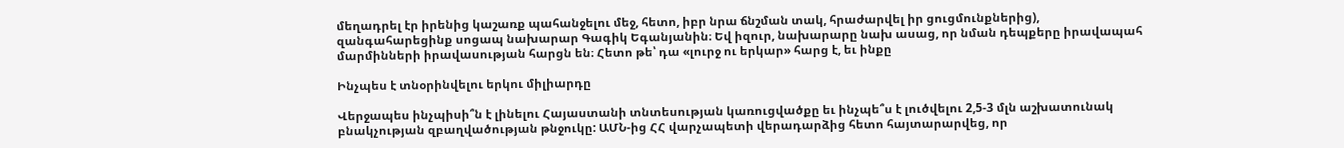մեղադրել էր իրենից կաշառք պահանջելու մեջ, հետո, իբր նրա ճնշման տակ, հրաժարվել իր ցուցմունքներից), զանգահարեցինք սոցապ նախարար Գագիկ Եգանյանին։ Եվ իզուր, նախարարը նախ ասաց, որ նման դեպքերը իրավապահ մարմինների իրավասության հարցն են։ Հետո թե՝ դա «լուրջ ու երկար» հարց է, եւ ինքը

Ինչպես է տնօրինվելու երկու միլիարդը

Վերջապես ինչպիսի՞ն է լինելու Հայաստանի տնտեսության կառուցվածքը եւ ինչպե՞ս է լուծվելու 2,5-3 մլն աշխատունակ բնակչության զբաղվածության թնջուկը: ԱՄՆ-ից ՀՀ վարչապետի վերադարձից հետո հայտարարվեց, որ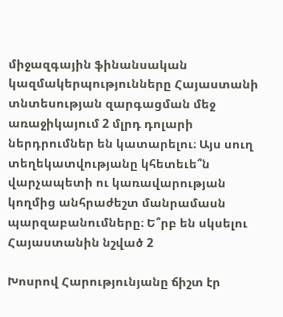միջազգային ֆինանսական կազմակերպությունները Հայաստանի տնտեսության զարգացման մեջ առաջիկայում 2 մլրդ դոլարի ներդրումներ են կատարելու։ Այս սուղ տեղեկատվությանը կհետեւե՞ն վարչապետի ու կառավարության կողմից անհրաժեշտ մանրամասն պարզաբանումները։ Ե՞րբ են սկսելու Հայաստանին նշված 2

Խոսրով Հարությունյանը ճիշտ էր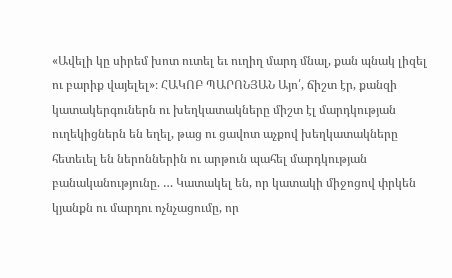«Ավելի կը սիրեմ խոտ ուտել եւ ուղիղ մարդ մնալ, քան պնակ լիզել ու բարիք վայելել»։ ՀԱԿՈԲ ՊԱՐՈՆՅԱՆ Այո՛, ճիշտ էր, քանզի կատակերգուներն ու խեղկատակները միշտ էլ մարդկության ուղեկիցներն են եղել, թաց ու ցավոտ աչքով խեղկատակները հետեւել են ներոններին ու արթուն պահել մարդկության բանականությունը. … Կատակել են, որ կատակի միջոցով փրկեն կյանքն ու մարդու ոչնչացումը, որ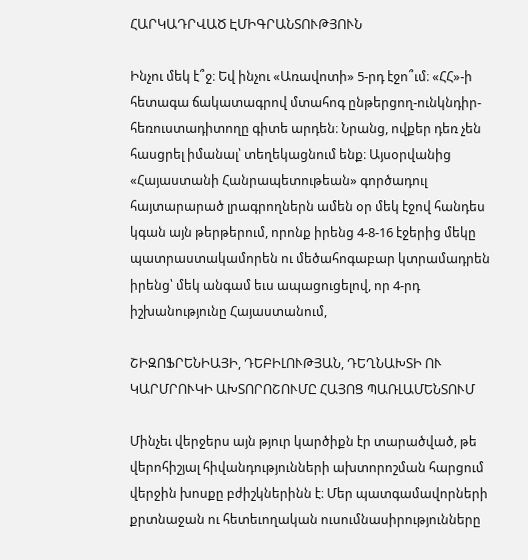ՀԱՐԿԱԴՐՎԱԾ ԷՄԻԳՐԱՆՏՈՒԹՅՈՒՆ

Ինչու մեկ է՞ջ։ Եվ ինչու «Առավոտի» 5-րդ էջո՞ւմ։ «ՀՀ»-ի հետագա ճակատագրով մտահոգ ընթերցող-ունկնդիր-հեռուստադիտողը գիտե արդեն։ Նրանց, ովքեր դեռ չեն հասցրել իմանալ՝ տեղեկացնում ենք։ Այսօրվանից «Հայաստանի Հանրապետութեան» գործադուլ հայտարարած լրագրողներն ամեն օր մեկ էջով հանդես կգան այն թերթերում, որոնք իրենց 4-8-16 էջերից մեկը պատրաստակամորեն ու մեծահոգաբար կտրամադրեն իրենց՝ մեկ անգամ եւս ապացուցելով, որ 4-րդ իշխանությունը Հայաստանում,

ՇԻԶՈՖՐԵՆԻԱՅԻ, ԴԵԲԻԼՈՒԹՅԱՆ, ԴԵՂՆԱԽՏԻ ՈՒ ԿԱՐՄՐՈՒԿԻ ԱԽՏՈՐՈՇՈՒՄԸ ՀԱՅՈՑ ՊԱՌԼԱՄԵՆՏՈՒՄ

Մինչեւ վերջերս այն թյուր կարծիքն էր տարածված, թե վերոհիշյալ հիվանդությունների ախտորոշման հարցում վերջին խոսքը բժիշկներինն է։ Մեր պատգամավորների քրտնաջան ու հետեւողական ուսումնասիրությունները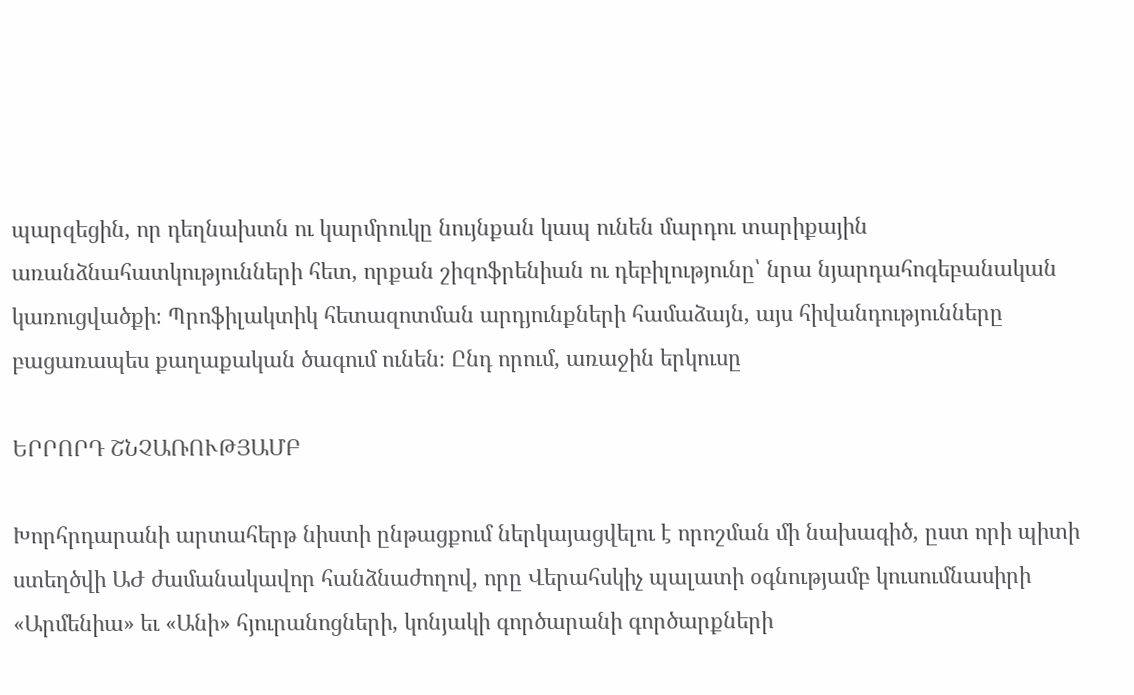պարզեցին, որ դեղնախտն ու կարմրուկը նույնքան կապ ունեն մարդու տարիքային առանձնահատկությունների հետ, որքան շիզոֆրենիան ու դեբիլությունը՝ նրա նյարդահոգեբանական կառուցվածքի։ Պրոֆիլակտիկ հետազոտման արդյունքների համաձայն, այս հիվանդությունները բացառապես քաղաքական ծագում ունեն։ Ընդ որում, առաջին երկուսը

ԵՐՐՈՐԴ ՇՆՉԱՌՈՒԹՅԱՄԲ

Խորհրդարանի արտահերթ նիստի ընթացքում ներկայացվելու է որոշման մի նախագիծ, ըստ որի պիտի ստեղծվի ԱԺ ժամանակավոր հանձնաժողով, որը Վերահսկիչ պալատի օգնությամբ կուսումնասիրի «Արմենիա» եւ «Անի» հյուրանոցների, կոնյակի գործարանի գործարքների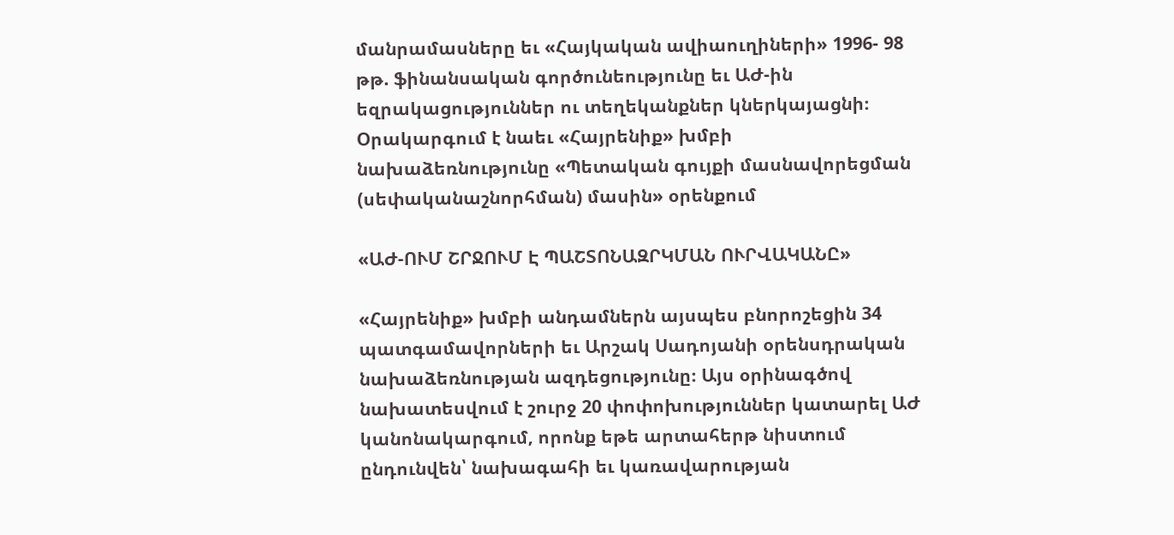մանրամասները եւ «Հայկական ավիաուղիների» 1996- 98 թթ. ֆինանսական գործունեությունը եւ ԱԺ-ին եզրակացություններ ու տեղեկանքներ կներկայացնի։ Օրակարգում է նաեւ «Հայրենիք» խմբի նախաձեռնությունը «Պետական գույքի մասնավորեցման (սեփականաշնորհման) մասին» օրենքում

«ԱԺ-ՈՒՄ ՇՐՋՈՒՄ Է ՊԱՇՏՈՆԱԶՐԿՄԱՆ ՈՒՐՎԱԿԱՆԸ»

«Հայրենիք» խմբի անդամներն այսպես բնորոշեցին 34 պատգամավորների եւ Արշակ Սադոյանի օրենսդրական նախաձեռնության ազդեցությունը։ Այս օրինագծով նախատեսվում է շուրջ 20 փոփոխություններ կատարել ԱԺ կանոնակարգում, որոնք եթե արտահերթ նիստում ընդունվեն՝ նախագահի եւ կառավարության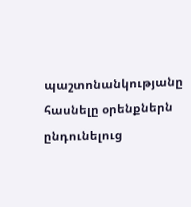պաշտոնանկությանը հասնելը օրենքներն ընդունելուց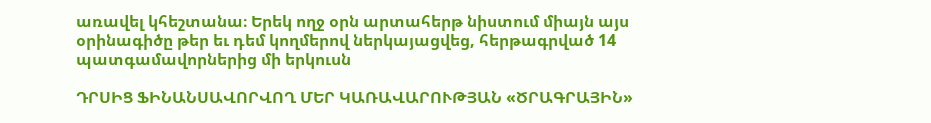առավել կհեշտանա։ Երեկ ողջ օրն արտահերթ նիստում միայն այս օրինագիծը թեր եւ դեմ կողմերով ներկայացվեց, հերթագրված 14 պատգամավորներից մի երկուսն

ԴՐՍԻՑ ՖԻՆԱՆՍԱՎՈՐՎՈՂ ՄԵՐ ԿԱՌԱՎԱՐՈՒԹՅԱՆ «ԾՐԱԳՐԱՅԻՆ»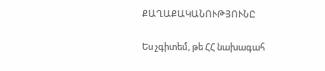ՔԱՂԱՔԱԿԱՆՈՒԹՅՈՒՆԸ

Ես չգիտեմ, թե ՀՀ նախագահ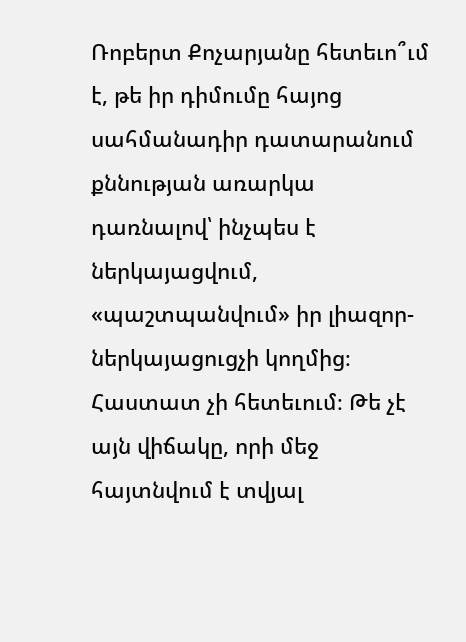Ռոբերտ Քոչարյանը հետեւո՞ւմ է, թե իր դիմումը հայոց սահմանադիր դատարանում քննության առարկա դառնալով՝ ինչպես է ներկայացվում, «պաշտպանվում» իր լիազոր- ներկայացուցչի կողմից։ Հաստատ չի հետեւում։ Թե չէ այն վիճակը, որի մեջ հայտնվում է տվյալ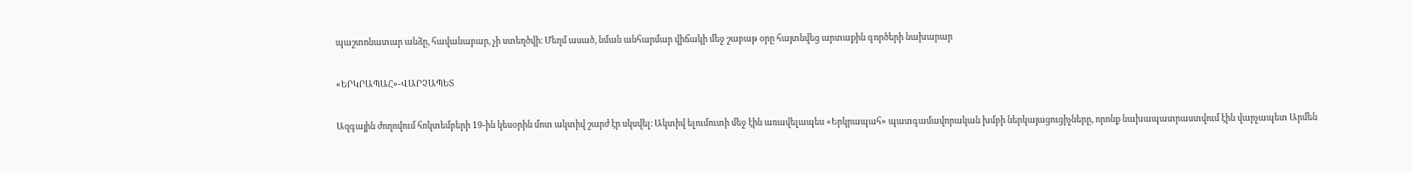պաշտոնատար անձը, հավանաբար, չի ստեղծվի։ Մեղմ ասած, նման անհարմար վիճակի մեջ շաբաթ օրը հայտնվեց արտաքին գործերի նախարար

«ԵՐԿՐԱՊԱՀ»-ՎԱՐՉԱՊԵՏ

Ազգային ժողովում հոկտեմբերի 19-ին կեսօրին մոտ ակտիվ շարժ էր սկսվել։ Ակտիվ ելումուտի մեջ էին առավելապես «Երկրապահ» պատգամավորական խմբի ներկայացուցիչները, որոնք նախապատրաստվում էին վարչապետ Արմեն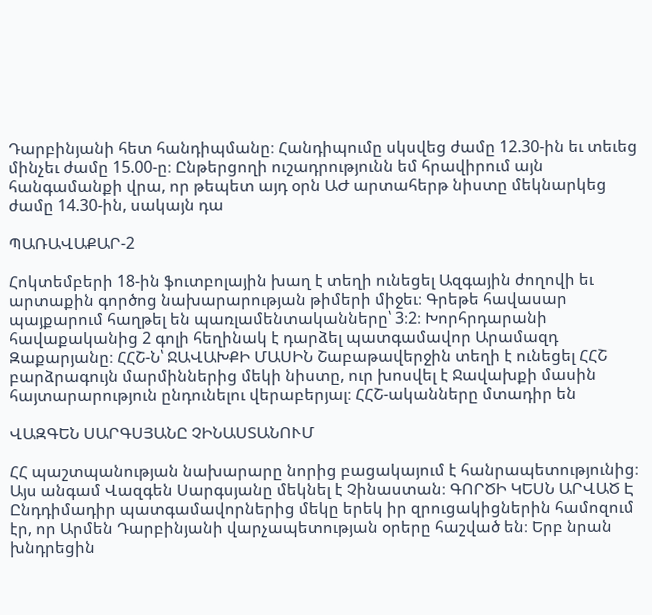Դարբինյանի հետ հանդիպմանը։ Հանդիպումը սկսվեց ժամը 12.30-ին եւ տեւեց մինչեւ ժամը 15.00-ը։ Ընթերցողի ուշադրությունն եմ հրավիրում այն հանգամանքի վրա, որ թեպետ այդ օրն ԱԺ արտահերթ նիստը մեկնարկեց ժամը 14.30-ին, սակայն դա

ՊԱՌԱՎԱՔԱՐ-2

Հոկտեմբերի 18-ին ֆուտբոլային խաղ է տեղի ունեցել Ազգային ժողովի եւ արտաքին գործոց նախարարության թիմերի միջեւ։ Գրեթե հավասար պայքարում հաղթել են պառլամենտականները՝ 3։2։ Խորհրդարանի հավաքականից 2 գոլի հեղինակ է դարձել պատգամավոր Արամազդ Զաքարյանը։ ՀՀՇ-Ն՝ ՋԱՎԱԽՔԻ ՄԱՍԻՆ Շաբաթավերջին տեղի է ունեցել ՀՀՇ բարձրագույն մարմիններից մեկի նիստը, ուր խոսվել է Ջավախքի մասին հայտարարություն ընդունելու վերաբերյալ։ ՀՀՇ-ականները մտադիր են

ՎԱԶԳԵՆ ՍԱՐԳՍՅԱՆԸ ՉԻՆԱՍՏԱՆՈՒՄ

ՀՀ պաշտպանության նախարարը նորից բացակայում է հանրապետությունից։ Այս անգամ Վազգեն Սարգսյանը մեկնել է Չինաստան։ ԳՈՐԾԻ ԿԵՍՆ ԱՐՎԱԾ Է Ընդդիմադիր պատգամավորներից մեկը երեկ իր զրուցակիցներին համոզում էր, որ Արմեն Դարբինյանի վարչապետության օրերը հաշված են։ Երբ նրան խնդրեցին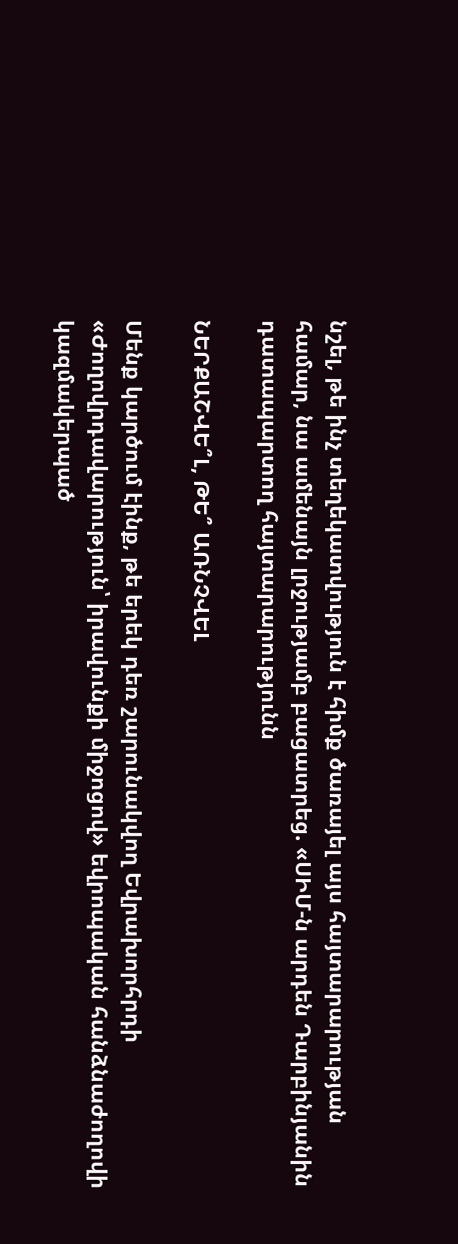նշել, թե ինչ տեղեկատվություն է հիմք ծառայել այս հայտարարության համար, նա ամենայն լրջությամբ բացատրեց. «ՍԻՄ-ն արդեն Դարբինյանին դատապարտող հայտարարությունն

ՆԵՐՔԱՇՎԵ՞Լ, ԹԵ՞ ԱՌՆՉՎԵԼ

Մենք կարծում էինք, թե երեկ դեռ շարունակվող Եվրախորհրդի «Ժողովրդավարություն՝ իրավունքի միջոցով» եվրոպական հանձնաժողովի կազմակերպած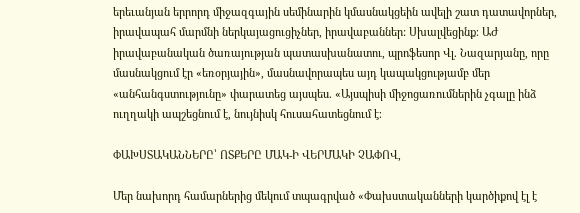երեւանյան երրորդ միջազգային սեմինարին կմասնակցեին ավելի շատ դատավորներ, իրավապահ մարմնի ներկայացուցիչներ, իրավաբաններ: Սխալվեցինք։ ԱԺ իրավաբանական ծառայության պատասխանատու, պրոֆեսոր Վլ. Նազարյանը, որը մասնակցում էր «եռօրյային», մասնավորապես այդ կապակցությամբ մեր «անհանգստությունը» փարատեց այսպես. «Այսպիսի միջոցառումներին չգալը ինձ ուղղակի ապշեցնում է, նույնիսկ հուսահատեցնում է։

ՓԱԽՍՏԱԿԱՆՆԵՐԸ՝ ՈՏՔԵՐԸ ՄԱԿ-Ի ՎԵՐՄԱԿԻ ՉԱՓՈՎ,

Մեր նախորդ համարներից մեկում տպագրված «Փախստականների կարծիքով էլ է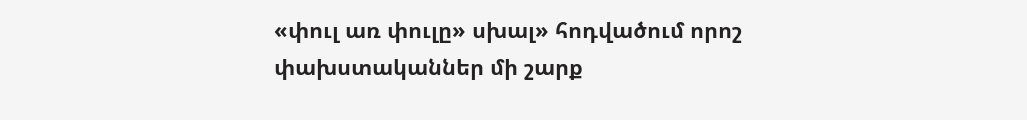«փուլ առ փուլը» սխալ» հոդվածում որոշ փախստականներ մի շարք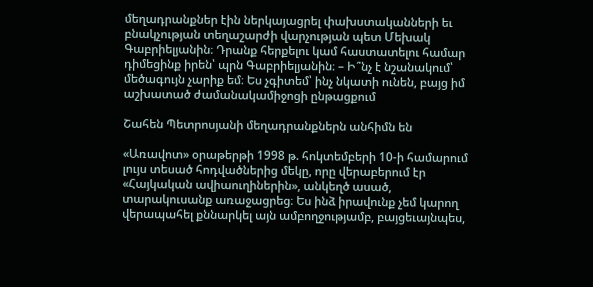մեղադրանքներ էին ներկայացրել փախստականների եւ բնակչության տեղաշարժի վարչության պետ Մեխակ Գաբրիելյանին։ Դրանք հերքելու կամ հաստատելու համար դիմեցինք իրեն՝ պրն Գաբրիելյանին։ – Ի՞նչ է նշանակում՝ մեծագույն չարիք եմ։ Ես չգիտեմ՝ ինչ նկատի ունեն, բայց իմ աշխատած ժամանակամիջոցի ընթացքում

Շահեն Պետրոսյանի մեղադրանքներն անհիմն են

«Առավոտ» օրաթերթի 1998 թ. հոկտեմբերի 10-ի համարում լույս տեսած հոդվածներից մեկը, որը վերաբերում էր «Հայկական ավիաուղիներին», անկեղծ ասած, տարակուսանք առաջացրեց։ Ես ինձ իրավունք չեմ կարող վերապահել քննարկել այն ամբողջությամբ, բայցեւայնպես,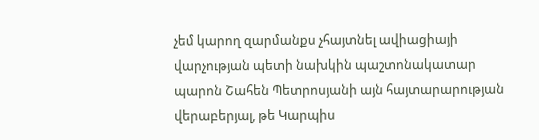չեմ կարող զարմանքս չհայտնել ավիացիայի վարչության պետի նախկին պաշտոնակատար պարոն Շահեն Պետրոսյանի այն հայտարարության վերաբերյալ, թե Կարպիս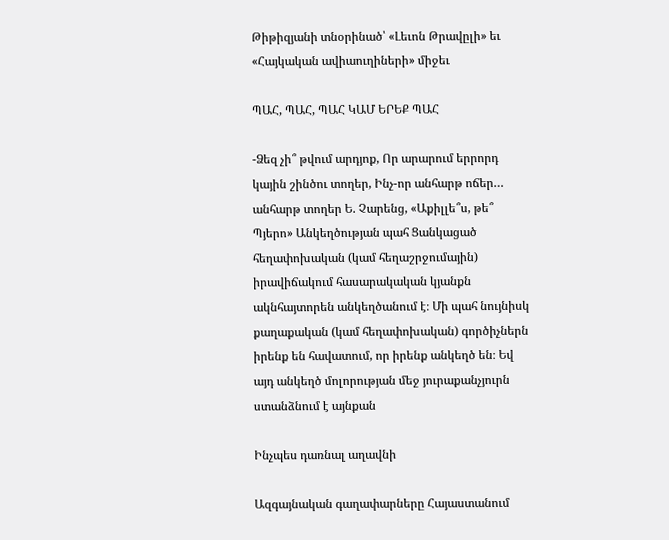Թիթիզյանի տնօրինած՝ «Լեւոն Թրավըլի» եւ «Հայկական ավիաուղիների» միջեւ

ՊԱՀ, ՊԱՀ, ՊԱՀ ԿԱՄ ԵՐԵՔ ՊԱՀ

-Ձեզ չի՞ թվում արդյոք, Որ արարում երրորդ կային շինծու տողեր, Ինչ-որ անհարթ ոճեր… անհարթ տողեր Ե. Չարենց, «Աքիլլե՞ս, թե՞ Պյերո» Անկեղծության պահ Ցանկացած հեղափոխական (կամ հեղաշրջումային) իրավիճակում հասարակական կյանքն ակնհայտորեն անկեղծանում է։ Մի պահ նույնիսկ քաղաքական (կամ հեղափոխական) գործիչներն իրենք են հավատում, որ իրենք անկեղծ են։ Եվ այդ անկեղծ մոլորության մեջ յուրաքանչյուրն ստանձնում է այնքան

Ինչպես դառնալ աղավնի

Ազգայնական գաղափարները Հայաստանում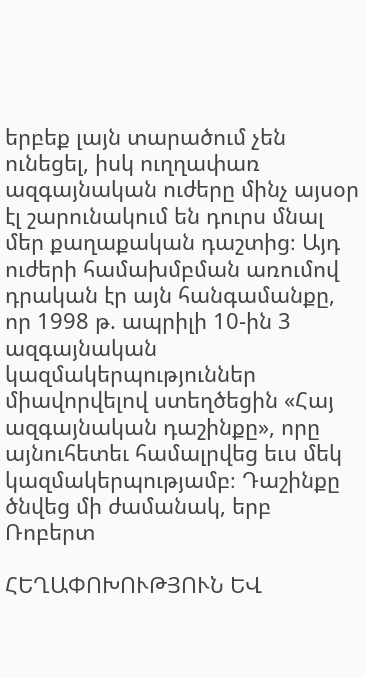երբեք լայն տարածում չեն ունեցել, իսկ ուղղափառ ազգայնական ուժերը մինչ այսօր էլ շարունակում են դուրս մնալ մեր քաղաքական դաշտից։ Այդ ուժերի համախմբման առումով դրական էր այն հանգամանքը, որ 1998 թ. ապրիլի 10-ին 3 ազգայնական կազմակերպություններ միավորվելով ստեղծեցին «Հայ ազգայնական դաշինքը», որը այնուհետեւ համալրվեց եւս մեկ կազմակերպությամբ։ Դաշինքը ծնվեց մի ժամանակ, երբ Ռոբերտ

ՀԵՂԱՓՈԽՈՒԹՅՈՒՆ ԵՎ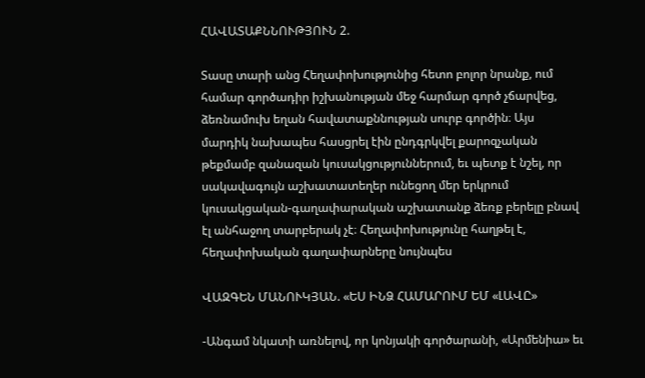ՀԱՎԱՏԱՔՆՆՈՒԹՅՈՒՆ 2.

Տասը տարի անց Հեղափոխությունից հետո բոլոր նրանք, ում համար գործադիր իշխանության մեջ հարմար գործ չճարվեց, ձեռնամուխ եղան հավատաքննության սուրբ գործին։ Այս մարդիկ նախապես հասցրել էին ընդգրկվել քարոզչական թեքմամբ զանազան կուսակցություններում, եւ պետք է նշել, որ սակավագույն աշխատատեղեր ունեցող մեր երկրում կուսակցական-գաղափարական աշխատանք ձեռք բերելը բնավ էլ անհաջող տարբերակ չէ։ Հեղափոխությունը հաղթել է, հեղափոխական գաղափարները նույնպես

ՎԱԶԳԵՆ ՄԱՆՈՒԿՅԱՆ. «ԵՍ ԻՆՁ ՀԱՄԱՐՈՒՄ ԵՄ «ԼԱՎԸ»

-Անգամ նկատի առնելով, որ կոնյակի գործարանի, «Արմենիա» եւ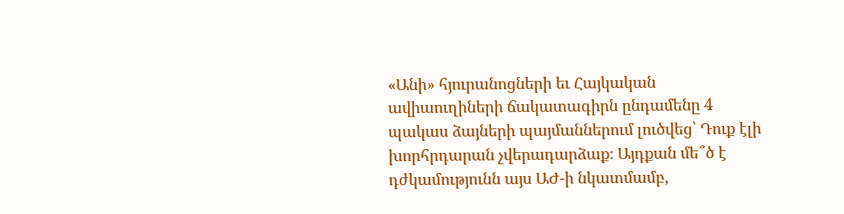«Անի» հյուրանոցների եւ Հայկական ավիաուղիների ճակատագիրն ընդամենը 4 պակաս ձայների պայմաններում լուծվեց՝ Դուք էլի խորհրդարան չվերադարձաք։ Այդքան մե՞ծ է դժկամությունն այս ԱԺ-ի նկատմամբ,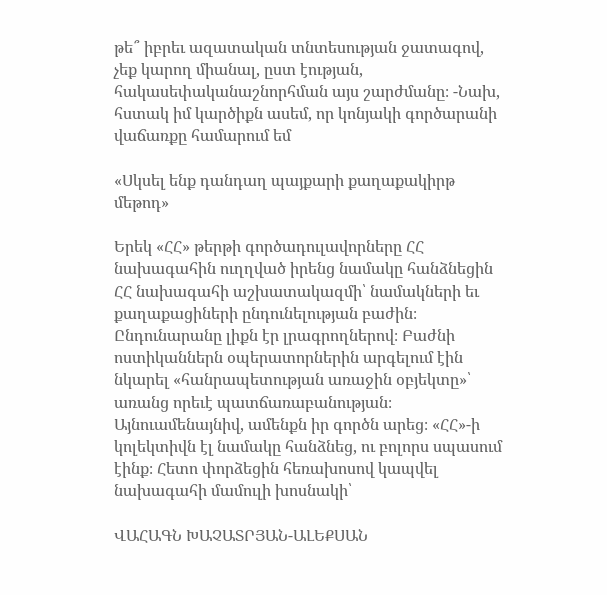թե՞ իբրեւ ազատական տնտեսության ջատագով, չեք կարող միանալ, ըստ էության, հակասեփականաշնորհման այս շարժմանը։ -Նախ, հստակ իմ կարծիքն ասեմ, որ կոնյակի գործարանի վաճառքը համարում եմ

«Սկսել ենք դանդաղ պայքարի քաղաքակիրթ մեթոդ»

Երեկ «ՀՀ» թերթի գործադուլավորները ՀՀ նախագահին ուղղված իրենց նամակը հանձնեցին ՀՀ նախագահի աշխատակազմի՝ նամակների եւ քաղաքացիների ընդունելության բաժին։ Ընդունարանը լիքն էր լրագրողներով։ Բաժնի ոստիկաններն օպերատորներին արգելում էին նկարել «հանրապետության առաջին օբյեկտը»՝ առանց որեւէ պատճառաբանության։ Այնուամենայնիվ, ամենքն իր գործն արեց։ «ՀՀ»-ի կոլեկտիվն էլ նամակը հանձնեց, ու բոլորս սպասում էինք։ Հետո փորձեցին հեռախոսով կապվել նախագահի մամուլի խոսնակի՝

ՎԱՀԱԳՆ ԽԱՉԱՏՐՅԱՆ-ԱԼԵՔՍԱՆ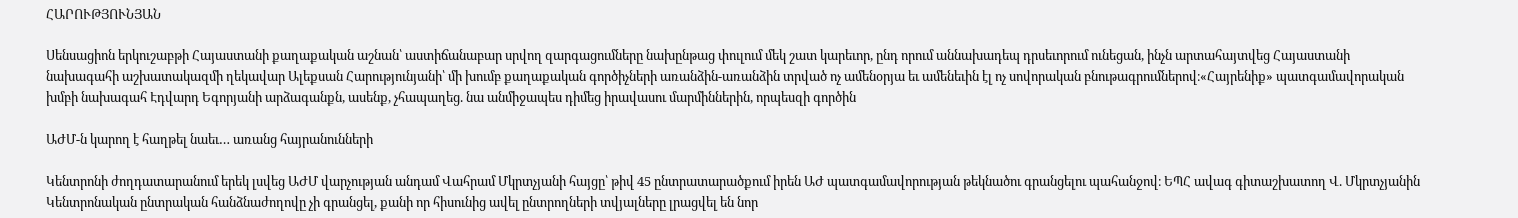ՀԱՐՈՒԹՅՈՒՆՅԱՆ

Սենսացիոն երկուշաբթի Հայաստանի քաղաքական աշնան՝ աստիճանաբար սրվող զարգացումները նախընթաց փուլում մեկ շատ կարեւոր, ընդ որում աննախադեպ դրսեւորում ունեցան, ինչն արտահայտվեց Հայաստանի նախագահի աշխատակազմի ղեկավար Ալեքսան Հարությունյանի՝ մի խումբ քաղաքական գործիչների առանձին-առանձին տրված ոչ ամենօրյա եւ ամենեւին էլ ոչ սովորական բնութագրումներով։«Հայրենիք» պատգամավորական խմբի նախագահ Էդվարդ Եգորյանի արձագանքն, ասենք, չհապաղեց. նա անմիջապես դիմեց իրավասու մարմիններին, որպեսզի գործին

ԱԺՄ-ն կարող է հաղթել նաեւ… առանց հայրանունների

Կենտրոնի ժողդատարանում երեկ լսվեց ԱԺՄ վարչության անդամ Վահրամ Մկրտչյանի հայցը՝ թիվ 45 ընտրատարածքում իրեն ԱԺ պատգամավորության թեկնածու գրանցելու պահանջով։ ԵՊՀ ավագ գիտաշխատող Վ. Մկրտչյանին Կենտրոնական ընտրական հանձնաժողովը չի գրանցել, քանի որ հիսունից ավել ընտրողների տվյալները լրացվել են նոր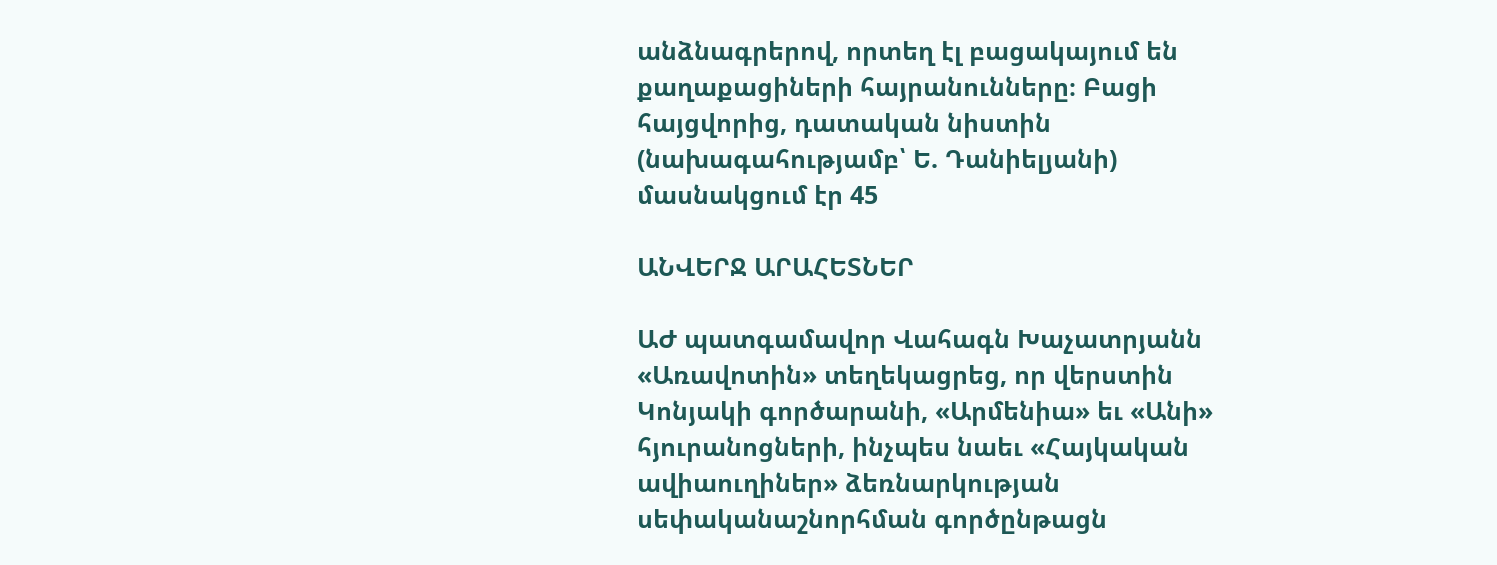անձնագրերով, որտեղ էլ բացակայում են քաղաքացիների հայրանունները։ Բացի հայցվորից, դատական նիստին (նախագահությամբ՝ Ե. Դանիելյանի) մասնակցում էր 45

ԱՆՎԵՐՋ ԱՐԱՀԵՏՆԵՐ

ԱԺ պատգամավոր Վահագն Խաչատրյանն «Առավոտին» տեղեկացրեց, որ վերստին Կոնյակի գործարանի, «Արմենիա» եւ «Անի» հյուրանոցների, ինչպես նաեւ «Հայկական ավիաուղիներ» ձեռնարկության սեփականաշնորհման գործընթացն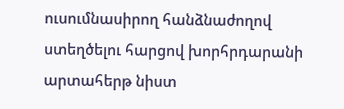ուսումնասիրող հանձնաժողով ստեղծելու հարցով խորհրդարանի արտահերթ նիստ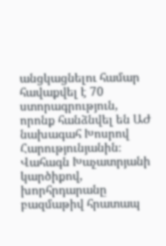անցկացնելու համար հավաքվել է 70 ստորագրություն, որոնք հանձնվել են ԱԺ նախագահ Խոսրով Հարությունյանին։ Վահագն Խաչատրյանի կարծիքով, խորհրդարանը բազմաթիվ հրատապ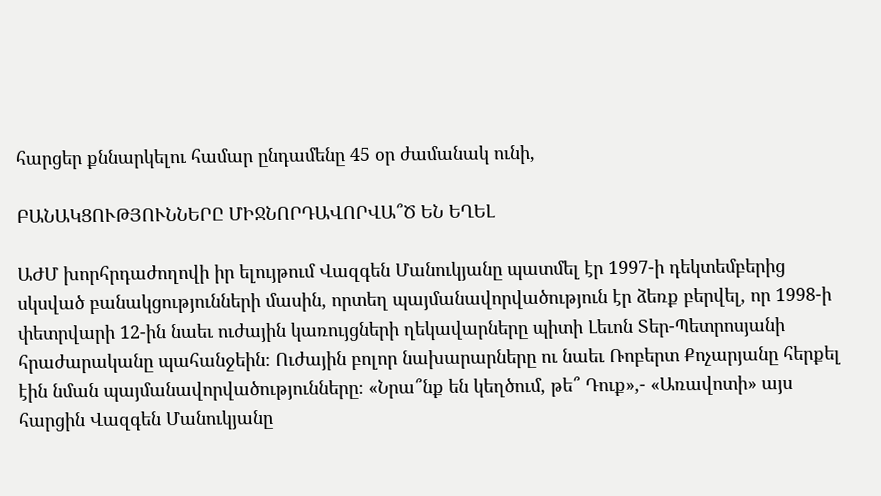հարցեր քննարկելու համար ընդամենը 45 օր ժամանակ ունի,

ԲԱՆԱԿՑՈՒԹՅՈՒՆՆԵՐԸ ՄԻՋՆՈՐԴԱՎՈՐՎԱ՞Ծ ԵՆ ԵՂԵԼ

ԱԺՄ խորհրդաժողովի իր ելույթում Վազգեն Մանուկյանը պատմել էր 1997-ի դեկտեմբերից սկսված բանակցությունների մասին, որտեղ պայմանավորվածություն էր ձեռք բերվել, որ 1998-ի փետրվարի 12-ին նաեւ ուժային կառույցների ղեկավարները պիտի Լեւոն Տեր-Պետրոսյանի հրաժարականը պահանջեին։ Ուժային բոլոր նախարարները ու նաեւ Ռոբերտ Քոչարյանը հերքել էին նման պայմանավորվածությունները։ «Նրա՞նք են կեղծում, թե՞ Դուք»,- «Առավոտի» այս հարցին Վազգեն Մանուկյանը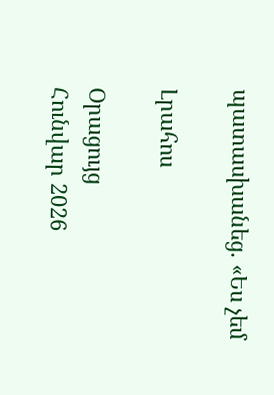պատասխանեց. «Ես չեմ

Լրահոս

Օրացույց
Հունվար 2026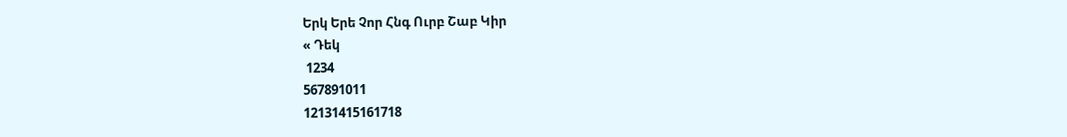Երկ Երե Չոր Հնգ Ուրբ Շաբ Կիր
« Դեկ
 1234
567891011
12131415161718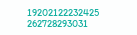19202122232425
262728293031